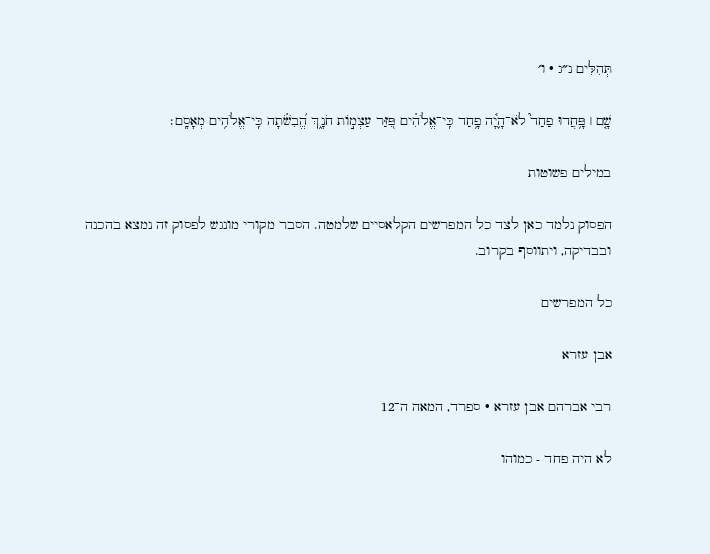תְּהִלִּים נ״ג · ו׳

שָׁ֤ם ׀ פָּ֥חֲדוּ פַחַד֮ לֹא־הָ֢יָ֫ה פָ֥חַד כִּֽי־אֱלֹהִ֗ים פִּ֭זַּר עַצְמ֣וֹת חֹנָ֑ךְ הֱ֝בִשֹׁ֗תָה כִּֽי־אֱלֹהִ֥ים מְאָסָֽם׃

במילים פשוטות

הפסוק נלמד כאן לצד כל המפרשים הקלאסיים שלמטה. הסבר מקורי מונגש לפסוק זה נמצא בהכנה ובבדיקה, ויתווסף בקרוב.

כל המפרשים

אבן עזרא

רבי אברהם אבן עזרא · ספרד, המאה ה־12

לא היה פחד - כמוהו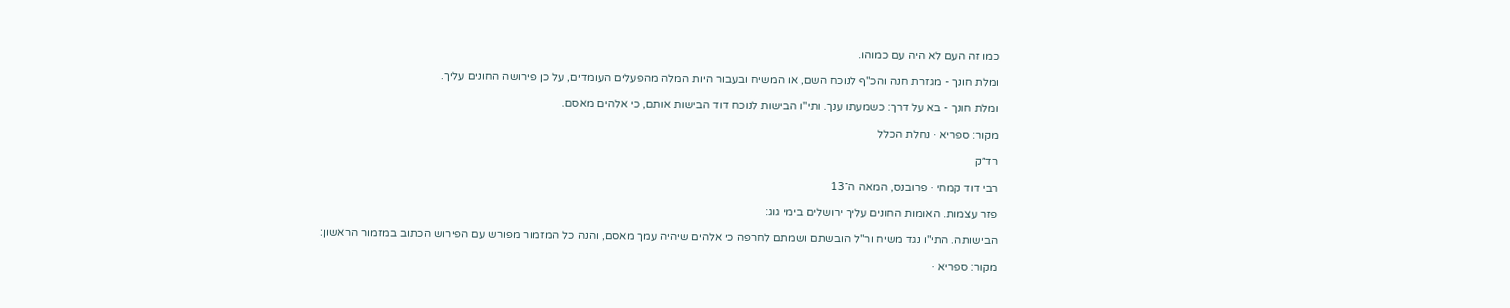כמו זה העם לא היה עם כמוהו.

ומלת חונך - מגזרת חנה והכ"ף לנוכח השם, או המשיח ובעבור היות המלה מהפעלים העומדים, על כן פירושה החונים עליך.

ומלת חונך - בא על דרך: כשמעתו ענך. ותי"ו הבישות לנוכח דוד הבישות אותם, כי אלהים מאסם.

מקור: ספריא · נחלת הכלל

רד״ק

רבי דוד קמחי · פרובנס, המאה ה־13

פזר עצמות. האומות החונים עליך ירושלים בימי גוג:

הבישותה. התי"ו נגד משיח ור"ל הובשתם ושמתם לחרפה כי אלהים שיהיה עמך מאסם, והנה כל המזמור מפורש עם הפירוש הכתוב במזמור הראשון:

מקור: ספריא ·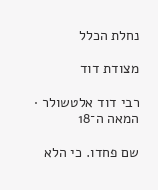נחלת הכלל

מצודת דוד

רבי דוד אלטשולר · המאה ה־18

שם פחדו. כי הלא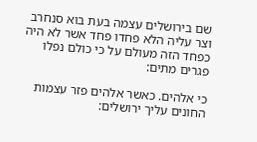שם בירושלים עצמה בעת בוא סנחרב וצר עליה הלא פחדו פחד אשר לא היה כפחד הזה מעולם על כי כולם נפלו פגרים מתים:

כי אלהים. כאשר אלהים פזר עצמות החונים עליך ירושלים: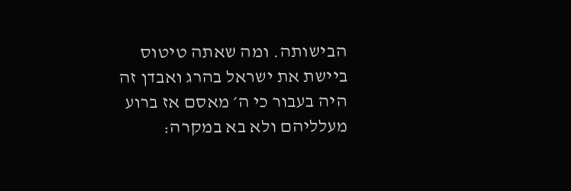הבישותה. ומה שאתה טיטוס ביישת את ישראל בהרג ואבדן זה היה בעבור כי ה׳ מאסם אז ברוע מעלליהם ולא בא במקרה: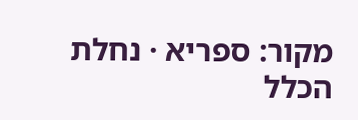מקור: ספריא · נחלת הכלל